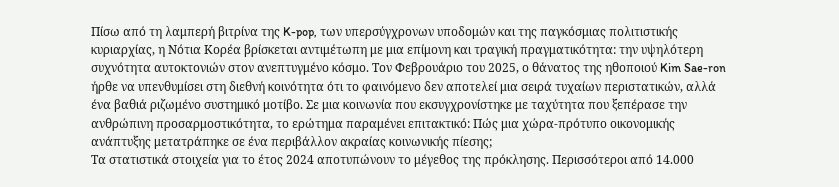Πίσω από τη λαμπερή βιτρίνα της K-pop, των υπερσύγχρονων υποδομών και της παγκόσμιας πολιτιστικής κυριαρχίας, η Νότια Κορέα βρίσκεται αντιμέτωπη με μια επίμονη και τραγική πραγματικότητα: την υψηλότερη συχνότητα αυτοκτονιών στον ανεπτυγμένο κόσμο. Τον Φεβρουάριο του 2025, ο θάνατος της ηθοποιού Kim Sae-ron ήρθε να υπενθυμίσει στη διεθνή κοινότητα ότι το φαινόμενο δεν αποτελεί μια σειρά τυχαίων περιστατικών, αλλά ένα βαθιά ριζωμένο συστημικό μοτίβο. Σε μια κοινωνία που εκσυγχρονίστηκε με ταχύτητα που ξεπέρασε την ανθρώπινη προσαρμοστικότητα, το ερώτημα παραμένει επιτακτικό: Πώς μια χώρα-πρότυπο οικονομικής ανάπτυξης μετατράπηκε σε ένα περιβάλλον ακραίας κοινωνικής πίεσης;
Τα στατιστικά στοιχεία για το έτος 2024 αποτυπώνουν το μέγεθος της πρόκλησης. Περισσότεροι από 14.000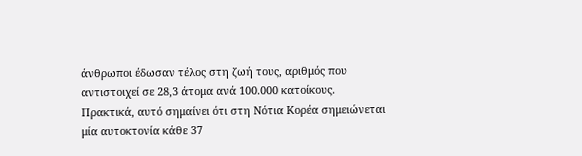άνθρωποι έδωσαν τέλος στη ζωή τους, αριθμός που αντιστοιχεί σε 28,3 άτομα ανά 100.000 κατοίκους. Πρακτικά, αυτό σημαίνει ότι στη Νότια Κορέα σημειώνεται μία αυτοκτονία κάθε 37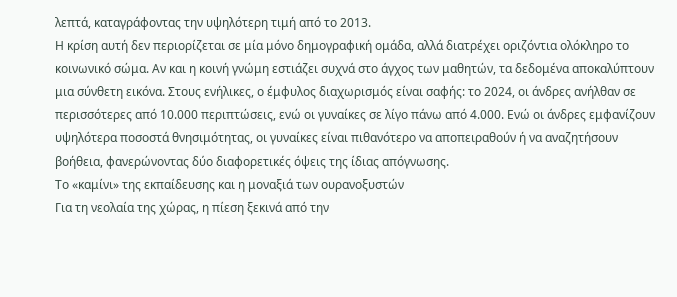λεπτά, καταγράφοντας την υψηλότερη τιμή από το 2013.
Η κρίση αυτή δεν περιορίζεται σε μία μόνο δημογραφική ομάδα, αλλά διατρέχει οριζόντια ολόκληρο το κοινωνικό σώμα. Αν και η κοινή γνώμη εστιάζει συχνά στο άγχος των μαθητών, τα δεδομένα αποκαλύπτουν μια σύνθετη εικόνα. Στους ενήλικες, ο έμφυλος διαχωρισμός είναι σαφής: το 2024, οι άνδρες ανήλθαν σε περισσότερες από 10.000 περιπτώσεις, ενώ οι γυναίκες σε λίγο πάνω από 4.000. Ενώ οι άνδρες εμφανίζουν υψηλότερα ποσοστά θνησιμότητας, οι γυναίκες είναι πιθανότερο να αποπειραθούν ή να αναζητήσουν βοήθεια, φανερώνοντας δύο διαφορετικές όψεις της ίδιας απόγνωσης.
Το «καμίνι» της εκπαίδευσης και η μοναξιά των ουρανοξυστών
Για τη νεολαία της χώρας, η πίεση ξεκινά από την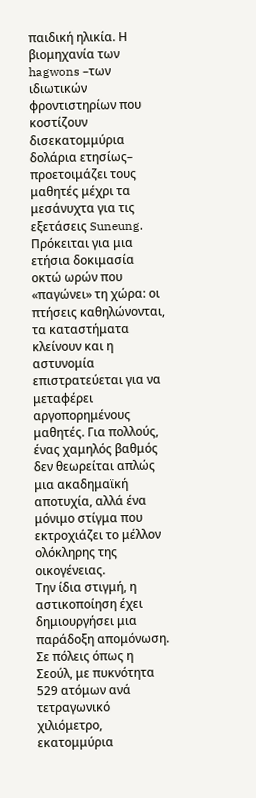παιδική ηλικία. Η βιομηχανία των hagwons –των ιδιωτικών φροντιστηρίων που κοστίζουν δισεκατομμύρια δολάρια ετησίως– προετοιμάζει τους μαθητές μέχρι τα μεσάνυχτα για τις εξετάσεις Suneung. Πρόκειται για μια ετήσια δοκιμασία οκτώ ωρών που «παγώνει» τη χώρα: οι πτήσεις καθηλώνονται, τα καταστήματα κλείνουν και η αστυνομία επιστρατεύεται για να μεταφέρει αργοπορημένους μαθητές. Για πολλούς, ένας χαμηλός βαθμός δεν θεωρείται απλώς μια ακαδημαϊκή αποτυχία, αλλά ένα μόνιμο στίγμα που εκτροχιάζει το μέλλον ολόκληρης της οικογένειας.
Την ίδια στιγμή, η αστικοποίηση έχει δημιουργήσει μια παράδοξη απομόνωση. Σε πόλεις όπως η Σεούλ, με πυκνότητα 529 ατόμων ανά τετραγωνικό χιλιόμετρο, εκατομμύρια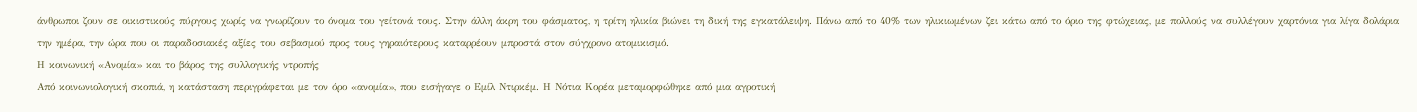άνθρωποι ζουν σε οικιστικούς πύργους χωρίς να γνωρίζουν το όνομα του γείτονά τους. Στην άλλη άκρη του φάσματος, η τρίτη ηλικία βιώνει τη δική της εγκατάλειψη. Πάνω από το 40% των ηλικιωμένων ζει κάτω από το όριο της φτώχειας, με πολλούς να συλλέγουν χαρτόνια για λίγα δολάρια την ημέρα, την ώρα που οι παραδοσιακές αξίες του σεβασμού προς τους γηραιότερους καταρρέουν μπροστά στον σύγχρονο ατομικισμό.
Η κοινωνική «Ανομία» και το βάρος της συλλογικής ντροπής
Από κοινωνιολογική σκοπιά, η κατάσταση περιγράφεται με τον όρο «ανομία», που εισήγαγε ο Εμίλ Ντιρκέμ. Η Νότια Κορέα μεταμορφώθηκε από μια αγροτική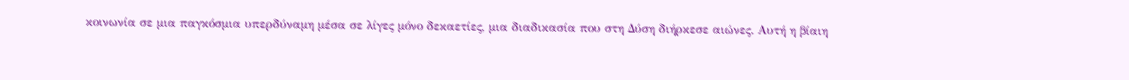κοινωνία σε μια παγκόσμια υπερδύναμη μέσα σε λίγες μόνο δεκαετίες, μια διαδικασία που στη Δύση διήρκεσε αιώνες. Αυτή η βίαιη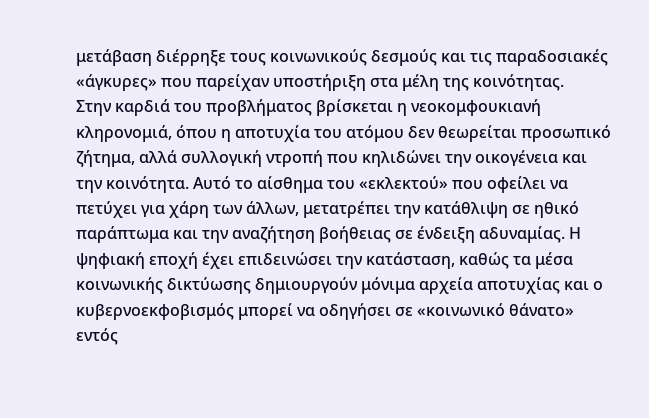μετάβαση διέρρηξε τους κοινωνικούς δεσμούς και τις παραδοσιακές «άγκυρες» που παρείχαν υποστήριξη στα μέλη της κοινότητας.
Στην καρδιά του προβλήματος βρίσκεται η νεοκομφουκιανή κληρονομιά, όπου η αποτυχία του ατόμου δεν θεωρείται προσωπικό ζήτημα, αλλά συλλογική ντροπή που κηλιδώνει την οικογένεια και την κοινότητα. Αυτό το αίσθημα του «εκλεκτού» που οφείλει να πετύχει για χάρη των άλλων, μετατρέπει την κατάθλιψη σε ηθικό παράπτωμα και την αναζήτηση βοήθειας σε ένδειξη αδυναμίας. Η ψηφιακή εποχή έχει επιδεινώσει την κατάσταση, καθώς τα μέσα κοινωνικής δικτύωσης δημιουργούν μόνιμα αρχεία αποτυχίας και ο κυβερνοεκφοβισμός μπορεί να οδηγήσει σε «κοινωνικό θάνατο» εντός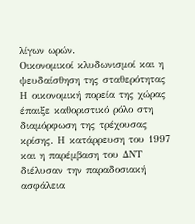λίγων ωρών.
Οικονομικοί κλυδωνισμοί και η ψευδαίσθηση της σταθερότητας
Η οικονομική πορεία της χώρας έπαιξε καθοριστικό ρόλο στη διαμόρφωση της τρέχουσας κρίσης. Η κατάρρευση του 1997 και η παρέμβαση του ΔΝΤ διέλυσαν την παραδοσιακή ασφάλεια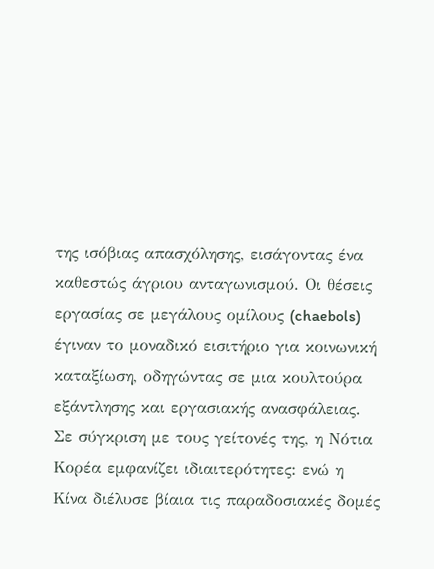της ισόβιας απασχόλησης, εισάγοντας ένα καθεστώς άγριου ανταγωνισμού. Οι θέσεις εργασίας σε μεγάλους ομίλους (chaebols) έγιναν το μοναδικό εισιτήριο για κοινωνική καταξίωση, οδηγώντας σε μια κουλτούρα εξάντλησης και εργασιακής ανασφάλειας.
Σε σύγκριση με τους γείτονές της, η Νότια Κορέα εμφανίζει ιδιαιτερότητες: ενώ η Κίνα διέλυσε βίαια τις παραδοσιακές δομές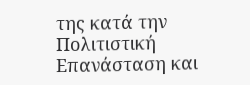της κατά την Πολιτιστική Επανάσταση και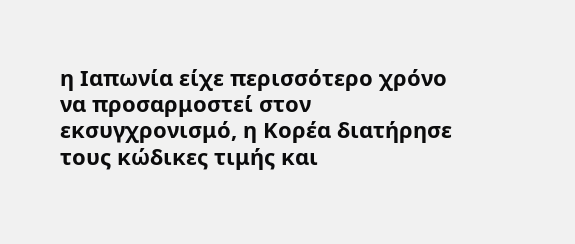η Ιαπωνία είχε περισσότερο χρόνο να προσαρμοστεί στον εκσυγχρονισμό, η Κορέα διατήρησε τους κώδικες τιμής και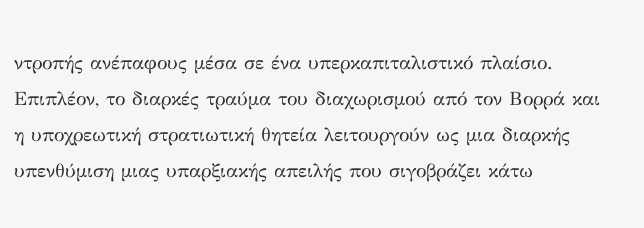ντροπής ανέπαφους μέσα σε ένα υπερκαπιταλιστικό πλαίσιο. Επιπλέον, το διαρκές τραύμα του διαχωρισμού από τον Βορρά και η υποχρεωτική στρατιωτική θητεία λειτουργούν ως μια διαρκής υπενθύμιση μιας υπαρξιακής απειλής που σιγοβράζει κάτω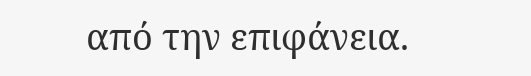από την επιφάνεια.